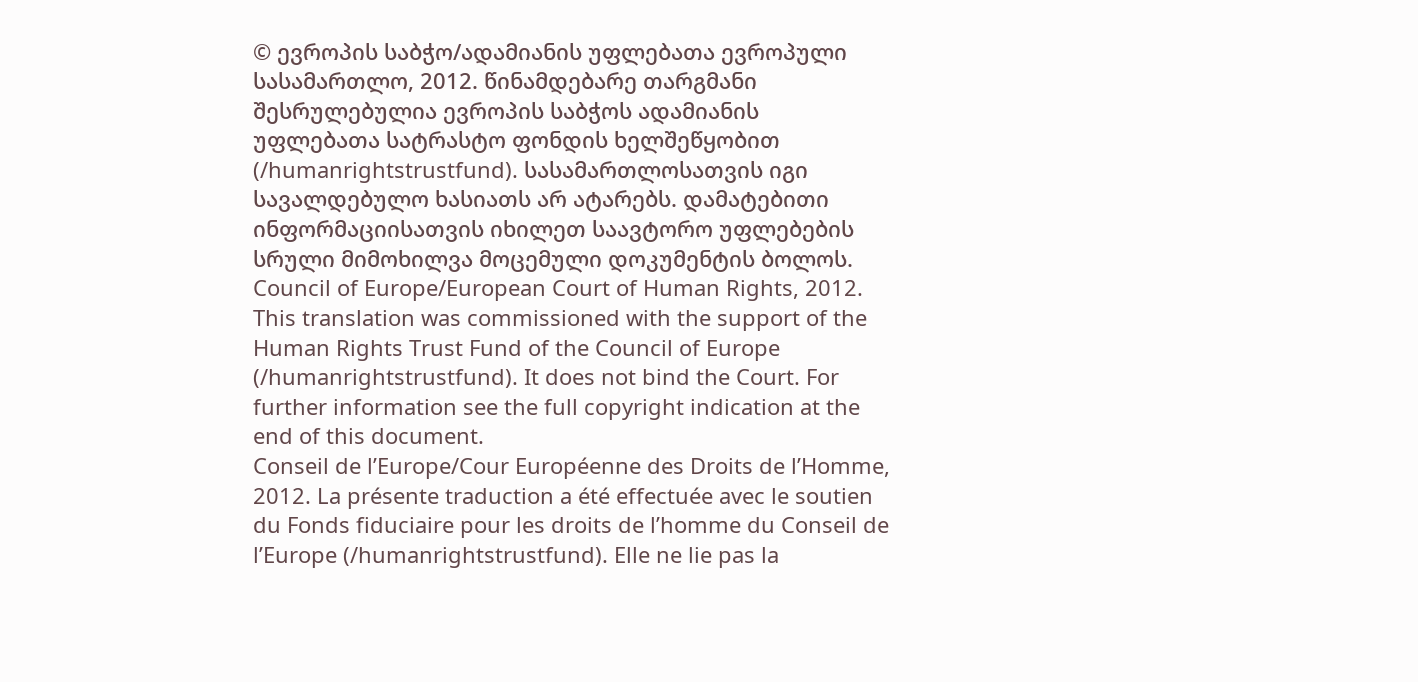© ევროპის საბჭო/ადამიანის უფლებათა ევროპული სასამართლო, 2012. წინამდებარე თარგმანი შესრულებულია ევროპის საბჭოს ადამიანის უფლებათა სატრასტო ფონდის ხელშეწყობით (/humanrightstrustfund). სასამართლოსათვის იგი სავალდებულო ხასიათს არ ატარებს. დამატებითი ინფორმაციისათვის იხილეთ საავტორო უფლებების სრული მიმოხილვა მოცემული დოკუმენტის ბოლოს.
Council of Europe/European Court of Human Rights, 2012. This translation was commissioned with the support of the Human Rights Trust Fund of the Council of Europe (/humanrightstrustfund). It does not bind the Court. For further information see the full copyright indication at the end of this document.
Conseil de l’Europe/Cour Européenne des Droits de l’Homme, 2012. La présente traduction a été effectuée avec le soutien du Fonds fiduciaire pour les droits de l’homme du Conseil de l’Europe (/humanrightstrustfund). Elle ne lie pas la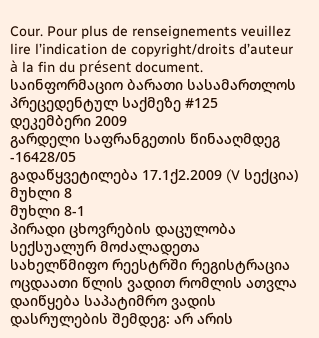Cour. Pour plus de renseignements veuillez lire l’indication de copyright/droits d’auteur à la fin du présent document.
საინფორმაციო ბარათი სასამართლოს პრეცედენტულ საქმეზე #125
დეკემბერი 2009
გარდელი საფრანგეთის წინააღმდეგ -16428/05
გადაწყვეტილება 17.1ქ2.2009 (V სექცია)
მუხლი 8
მუხლი 8-1
პირადი ცხოვრების დაცულობა
სექსუალურ მოძალადეთა სახელწმიფო რეესტრში რეგისტრაცია ოცდაათი წლის ვადით რომლის ათვლა დაიწყება საპატიმრო ვადის დასრულების შემდეგ: არ არის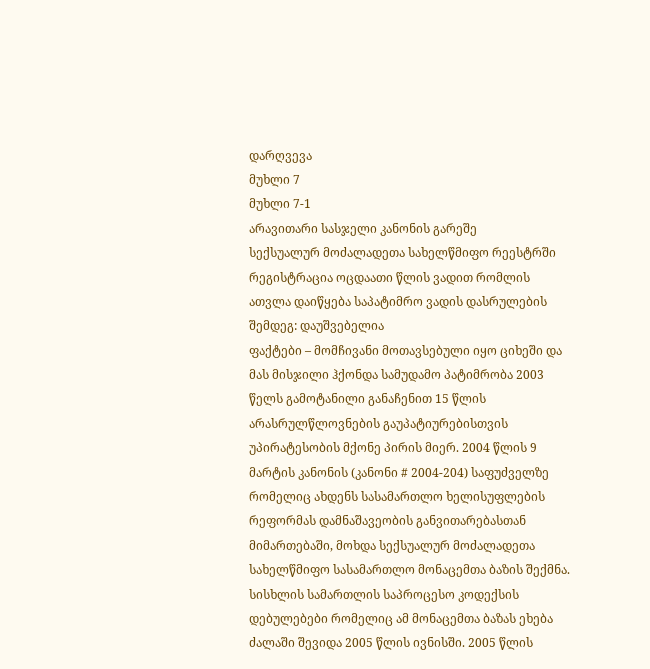დარღვევა
მუხლი 7
მუხლი 7-1
არავითარი სასჯელი კანონის გარეშე
სექსუალურ მოძალადეთა სახელწმიფო რეესტრში რეგისტრაცია ოცდაათი წლის ვადით რომლის ათვლა დაიწყება საპატიმრო ვადის დასრულების შემდეგ: დაუშვებელია
ფაქტები – მომჩივანი მოთავსებული იყო ციხეში და მას მისჯილი ჰქონდა სამუდამო პატიმრობა 2003 წელს გამოტანილი განაჩენით 15 წლის არასრულწლოვნების გაუპატიურებისთვის უპირატესობის მქონე პირის მიერ. 2004 წლის 9 მარტის კანონის (კანონი # 2004-204) საფუძველზე რომელიც ახდენს სასამართლო ხელისუფლების რეფორმას დამნაშავეობის განვითარებასთან მიმართებაში, მოხდა სექსუალურ მოძალადეთა სახელწმიფო სასამართლო მონაცემთა ბაზის შექმნა. სისხლის სამართლის საპროცესო კოდექსის დებულებები რომელიც ამ მონაცემთა ბაზას ეხება ძალაში შევიდა 2005 წლის ივნისში. 2005 წლის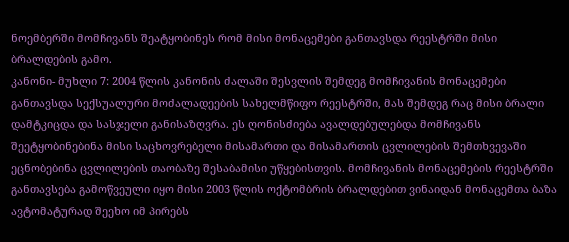ნოემბერში მომჩივანს შეატყობინეს რომ მისი მონაცემები განთავსდა რეესტრში მისი ბრალდების გამო.
კანონი- მუხლი 7: 2004 წლის კანონის ძალაში შესვლის შემდეგ მომჩივანის მონაცემები განთავსდა სექსუალური მოძალადეების სახელმწიფო რეესტრში, მას შემდეგ რაც მისი ბრალი დამტკიცდა და სასჯელი განისაზღვრა. ეს ღონისძიება ავალდებულებდა მომჩივანს შეეტყობინებინა მისი საცხოვრებელი მისამართი და მისამართის ცვლილების შემთხვევაში ეცნობებინა ცვლილების თაობაზე შესაბამისი უწყებისთვის. მომჩივანის მონაცემების რეესტრში განთავსება გამოწვეული იყო მისი 2003 წლის ოქტომბრის ბრალდებით ვინაიდან მონაცემთა ბაზა ავტომატურად შეეხო იმ პირებს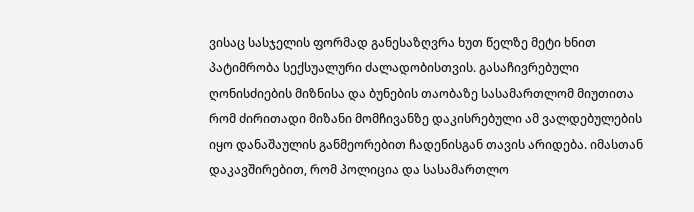ვისაც სასჯელის ფორმად განესაზღვრა ხუთ წელზე მეტი ხნით პატიმრობა სექსუალური ძალადობისთვის. გასაჩივრებული ღონისძიების მიზნისა და ბუნების თაობაზე სასამართლომ მიუთითა რომ ძირითადი მიზანი მომჩივანზე დაკისრებული ამ ვალდებულების იყო დანაშაულის განმეორებით ჩადენისგან თავის არიდება. იმასთან დაკავშირებით, რომ პოლიცია და სასამართლო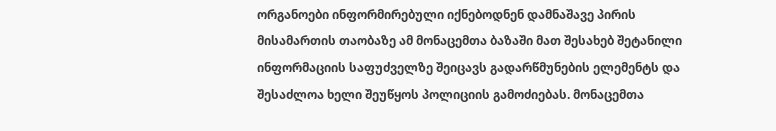ორგანოები ინფორმირებული იქნებოდნენ დამნაშავე პირის მისამართის თაობაზე ამ მონაცემთა ბაზაში მათ შესახებ შეტანილი ინფორმაციის საფუძველზე შეიცავს გადარწმუნების ელემენტს და შესაძლოა ხელი შეუწყოს პოლიციის გამოძიებას. მონაცემთა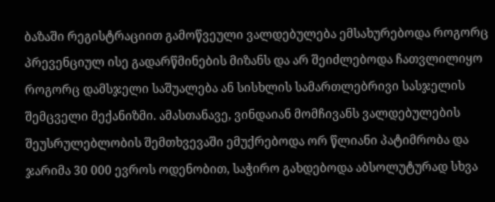ბაზაში რეგისტრაციით გამოწვეული ვალდებულება ემსახურებოდა როგორც პრევენციულ ისე გადარწმინების მიზანს და არ შეიძლებოდა ჩათვლილიყო როგორც დამსჯელი საშუალება ან სისხლის სამართლებრივი სასჯელის შემცველი მექანიზმი. ამასთანავე, ვინდაიან მომჩივანს ვალდებულების შეუსრულებლობის შემთხვევაში ემუქრებოდა ორ წლიანი პატიმრობა და ჯარიმა 30 000 ევროს ოდენობით, საჭირო გახდებოდა აბსოლუტურად სხვა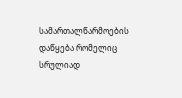სამართალწარმოების დაწყება რომელიც სრულიად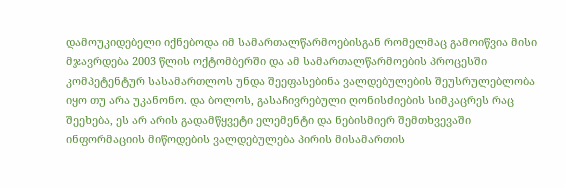დამოუკიდებელი იქნებოდა იმ სამართალწარმოებისგან რომელმაც გამოიწვია მისი მჯავრდება 2003 წლის ოქტომბერში და ამ სამართალწარმოების პროცესში კომპეტენტურ სასამართლოს უნდა შეეფასებინა ვალდებულების შეუსრულებლობა იყო თუ არა უკანონო. და ბოლოს, გასაჩივრებული ღონისძიების სიმკაცრეს რაც შეეხება, ეს არ არის გადამწყვეტი ელემენტი და ნებისმიერ შემთხვევაში ინფორმაციის მიწოდების ვალდებულება პირის მისამართის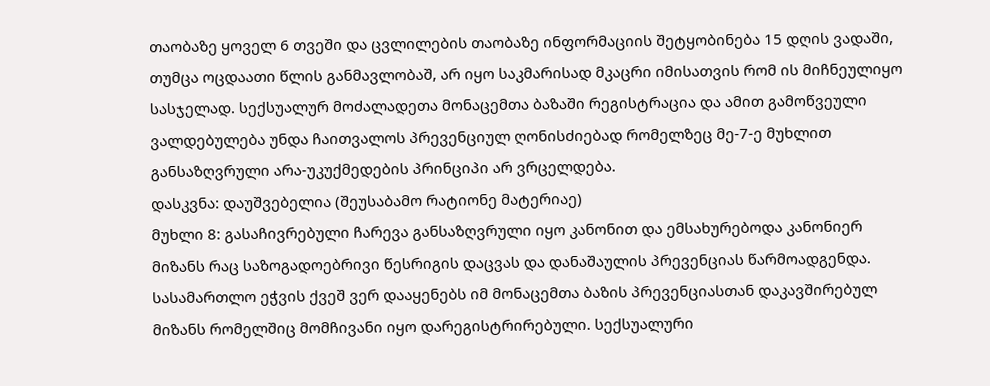თაობაზე ყოველ 6 თვეში და ცვლილების თაობაზე ინფორმაციის შეტყობინება 15 დღის ვადაში, თუმცა ოცდაათი წლის განმავლობაშ, არ იყო საკმარისად მკაცრი იმისათვის რომ ის მიჩნეულიყო სასჯელად. სექსუალურ მოძალადეთა მონაცემთა ბაზაში რეგისტრაცია და ამით გამოწვეული ვალდებულება უნდა ჩაითვალოს პრევენციულ ღონისძიებად რომელზეც მე-7-ე მუხლით განსაზღვრული არა-უკუქმედების პრინციპი არ ვრცელდება.
დასკვნა: დაუშვებელია (შეუსაბამო რატიონე მატერიაე)
მუხლი 8: გასაჩივრებული ჩარევა განსაზღვრული იყო კანონით და ემსახურებოდა კანონიერ მიზანს რაც საზოგადოებრივი წესრიგის დაცვას და დანაშაულის პრევენციას წარმოადგენდა. სასამართლო ეჭვის ქვეშ ვერ დააყენებს იმ მონაცემთა ბაზის პრევენციასთან დაკავშირებულ მიზანს რომელშიც მომჩივანი იყო დარეგისტრირებული. სექსუალური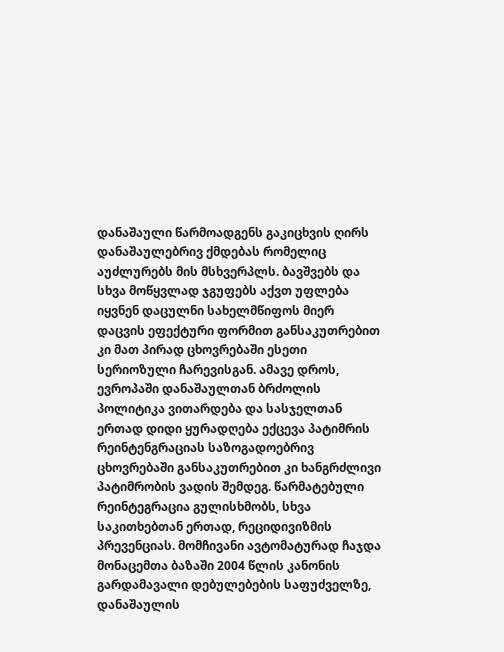დანაშაული წარმოადგენს გაკიცხვის ღირს დანაშაულებრივ ქმდებას რომელიც აუძლურებს მის მსხვერპლს. ბავშვებს და სხვა მოწყვლად ჯგუფებს აქვთ უფლება იყვნენ დაცულნი სახელმწიფოს მიერ დაცვის ეფექტური ფორმით განსაკუთრებით კი მათ პირად ცხოვრებაში ესეთი სერიოზული ჩარევისგან. ამავე დროს, ევროპაში დანაშაულთან ბრძოლის პოლიტიკა ვითარდება და სასჯელთან ერთად დიდი ყურადღება ექცევა პატიმრის რეინტენგრაციას საზოგადოებრივ ცხოვრებაში განსაკუთრებით კი ხანგრძლივი პატიმრობის ვადის შემდეგ. წარმატებული რეინტეგრაცია გულისხმობს, სხვა საკითხებთან ერთად, რეციდივიზმის პრევენციას. მომჩივანი ავტომატურად ჩაჯდა მონაცემთა ბაზაში 2004 წლის კანონის გარდამავალი დებულებების საფუძველზე, დანაშაულის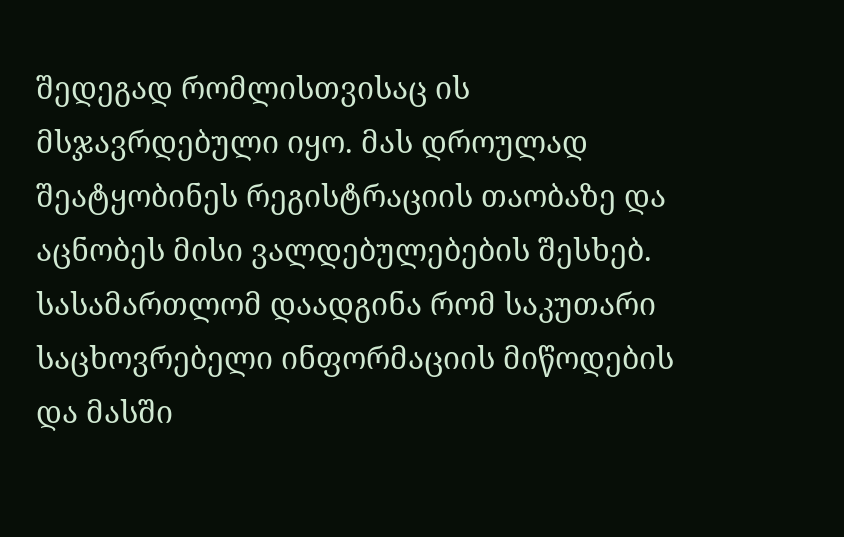შედეგად რომლისთვისაც ის მსჯავრდებული იყო. მას დროულად შეატყობინეს რეგისტრაციის თაობაზე და აცნობეს მისი ვალდებულებების შესხებ. სასამართლომ დაადგინა რომ საკუთარი საცხოვრებელი ინფორმაციის მიწოდების და მასში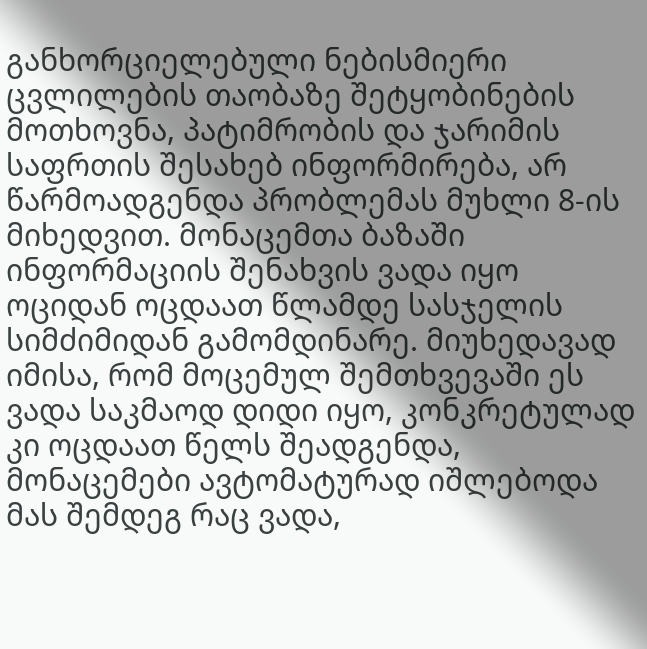განხორციელებული ნებისმიერი ცვლილების თაობაზე შეტყობინების მოთხოვნა, პატიმრობის და ჯარიმის საფრთის შესახებ ინფორმირება, არ წარმოადგენდა პრობლემას მუხლი 8-ის მიხედვით. მონაცემთა ბაზაში ინფორმაციის შენახვის ვადა იყო ოციდან ოცდაათ წლამდე სასჯელის სიმძიმიდან გამომდინარე. მიუხედავად იმისა, რომ მოცემულ შემთხვევაში ეს ვადა საკმაოდ დიდი იყო, კონკრეტულად კი ოცდაათ წელს შეადგენდა, მონაცემები ავტომატურად იშლებოდა მას შემდეგ რაც ვადა,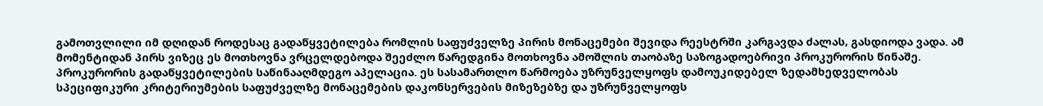გამოთვლილი იმ დღიდან როდესაც გადაწყვეტილება რომლის საფუძველზე პირის მონაცემები შევიდა რეესტრში კარგავდა ძალას, გასდიოდა ვადა. ამ მომენტიდან პირს ვიზეც ეს მოთხოვნა ვრცელდებოდა შეეძლო წარედგინა მოთხოვნა ამოშლის თაობაზე საზოგადოებრივი პროკურორის წინაშე. პროკურორის გადაწყვეტილების საწინააღმდეგო აპელაცია. ეს სასამართლო წარმოება უზრუნველყოფს დამოუკიდებელ ზედამხედველობას სპეციფიკური კრიტერიუმების საფუძველზე მონაცემების დაკონსერვების მიზეზებზე და უზრუნველყოფს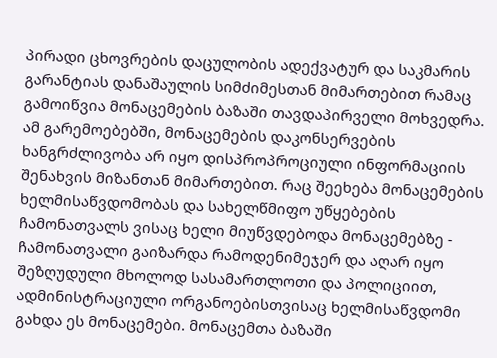პირადი ცხოვრების დაცულობის ადექვატურ და საკმარის გარანტიას დანაშაულის სიმძიმესთან მიმართებით რამაც გამოიწვია მონაცემების ბაზაში თავდაპირველი მოხვედრა. ამ გარემოებებში, მონაცემების დაკონსერვების ხანგრძლივობა არ იყო დისპროპროციული ინფორმაციის შენახვის მიზანთან მიმართებით. რაც შეეხება მონაცემების ხელმისაწვდომობას და სახელწმიფო უწყებების ჩამონათვალს ვისაც ხელი მიუწვდებოდა მონაცემებზე - ჩამონათვალი გაიზარდა რამოდენიმეჯერ და აღარ იყო შეზღუდული მხოლოდ სასამართლოთი და პოლიციით, ადმინისტრაციული ორგანოებისთვისაც ხელმისაწვდომი გახდა ეს მონაცემები. მონაცემთა ბაზაში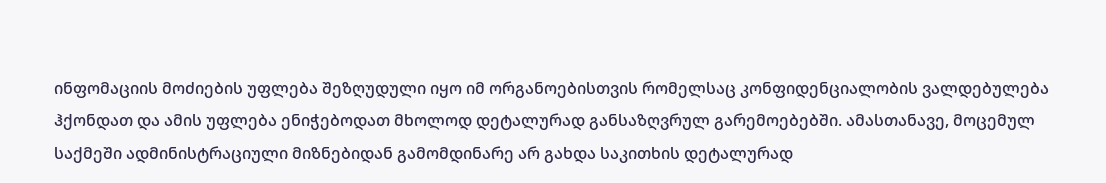ინფომაციის მოძიების უფლება შეზღუდული იყო იმ ორგანოებისთვის რომელსაც კონფიდენციალობის ვალდებულება ჰქონდათ და ამის უფლება ენიჭებოდათ მხოლოდ დეტალურად განსაზღვრულ გარემოებებში. ამასთანავე, მოცემულ საქმეში ადმინისტრაციული მიზნებიდან გამომდინარე არ გახდა საკითხის დეტალურად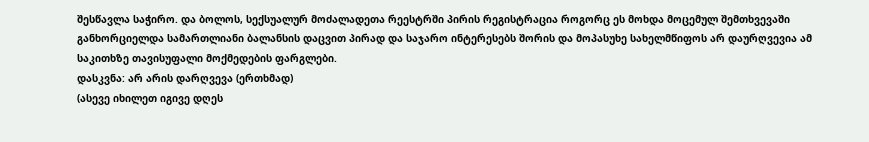შესწავლა საჭირო. და ბოლოს, სექსუალურ მოძალადეთა რეესტრში პირის რეგისტრაცია როგორც ეს მოხდა მოცემულ შემთხვევაში განხორციელდა სამართლიანი ბალანსის დაცვით პირად და საჯარო ინტერესებს შორის და მოპასუხე სახელმწიფოს არ დაურღვევია ამ საკითხზე თავისუფალი მოქმედების ფარგლები.
დასკვნა: არ არის დარღვევა (ერთხმად)
(ასევე იხილეთ იგივე დღეს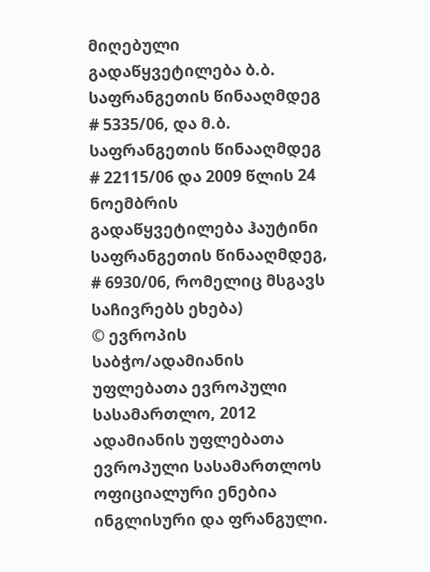მიღებული გადაწყვეტილება ბ.ბ. საფრანგეთის წინააღმდეგ # 5335/06, და მ.ბ. საფრანგეთის წინააღმდეგ # 22115/06 და 2009 წლის 24 ნოემბრის გადაწყვეტილება ჰაუტინი საფრანგეთის წინააღმდეგ, # 6930/06, რომელიც მსგავს საჩივრებს ეხება)
© ევროპის საბჭო/ადამიანის უფლებათა ევროპული სასამართლო, 2012
ადამიანის უფლებათა ევროპული სასამართლოს ოფიციალური ენებია ინგლისური და ფრანგული.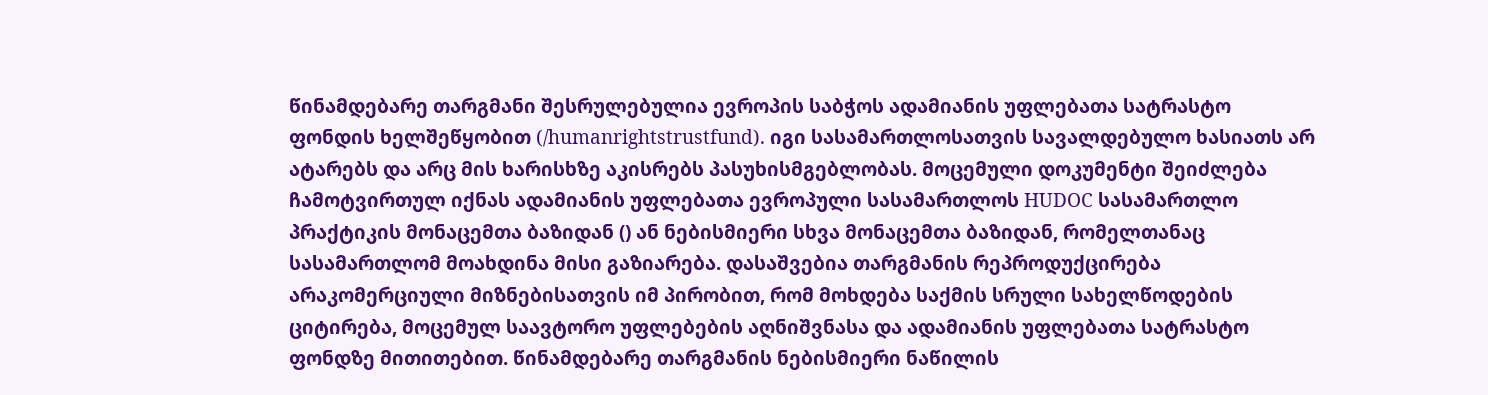წინამდებარე თარგმანი შესრულებულია ევროპის საბჭოს ადამიანის უფლებათა სატრასტო ფონდის ხელშეწყობით (/humanrightstrustfund). იგი სასამართლოსათვის სავალდებულო ხასიათს არ ატარებს და არც მის ხარისხზე აკისრებს პასუხისმგებლობას. მოცემული დოკუმენტი შეიძლება ჩამოტვირთულ იქნას ადამიანის უფლებათა ევროპული სასამართლოს HUDOC სასამართლო პრაქტიკის მონაცემთა ბაზიდან () ან ნებისმიერი სხვა მონაცემთა ბაზიდან, რომელთანაც სასამართლომ მოახდინა მისი გაზიარება. დასაშვებია თარგმანის რეპროდუქცირება არაკომერციული მიზნებისათვის იმ პირობით, რომ მოხდება საქმის სრული სახელწოდების ციტირება, მოცემულ საავტორო უფლებების აღნიშვნასა და ადამიანის უფლებათა სატრასტო ფონდზე მითითებით. წინამდებარე თარგმანის ნებისმიერი ნაწილის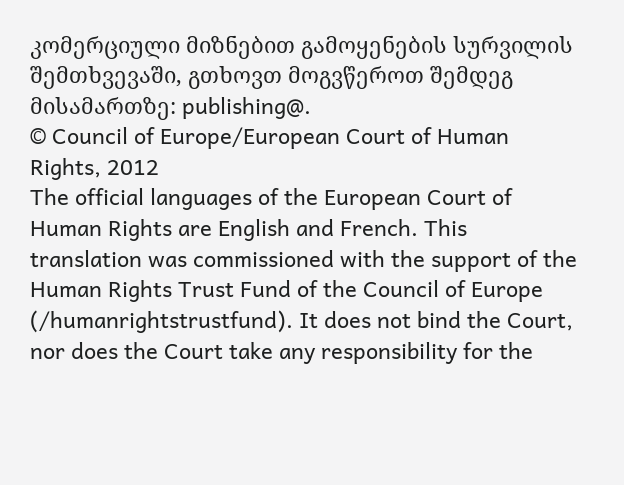კომერციული მიზნებით გამოყენების სურვილის შემთხვევაში, გთხოვთ მოგვწეროთ შემდეგ მისამართზე: publishing@.
© Council of Europe/European Court of Human Rights, 2012
The official languages of the European Court of Human Rights are English and French. This translation was commissioned with the support of the Human Rights Trust Fund of the Council of Europe (/humanrightstrustfund). It does not bind the Court, nor does the Court take any responsibility for the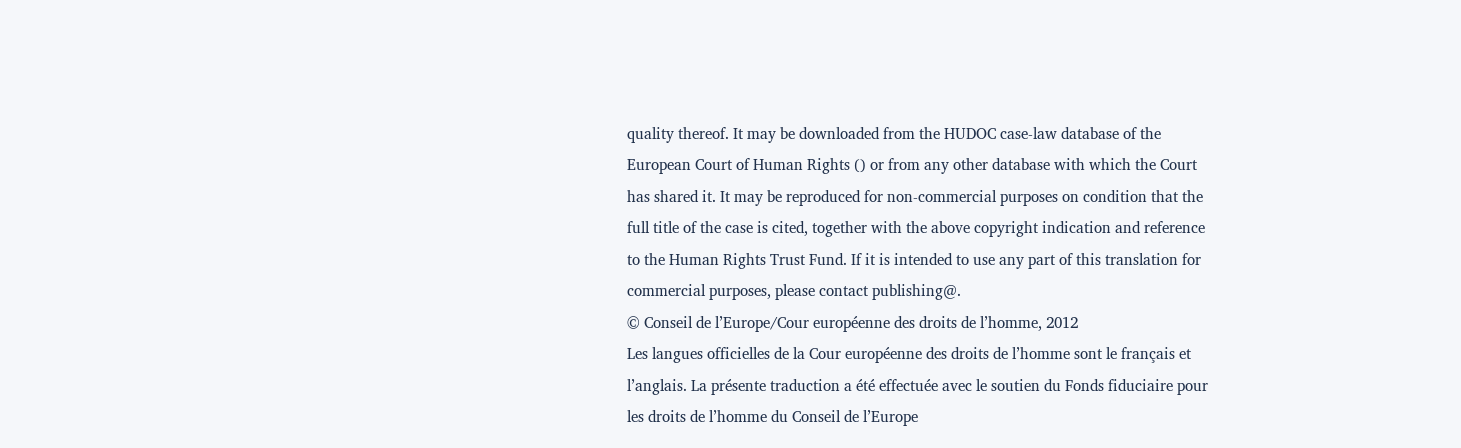quality thereof. It may be downloaded from the HUDOC case-law database of the European Court of Human Rights () or from any other database with which the Court has shared it. It may be reproduced for non-commercial purposes on condition that the full title of the case is cited, together with the above copyright indication and reference to the Human Rights Trust Fund. If it is intended to use any part of this translation for commercial purposes, please contact publishing@.
© Conseil de l’Europe/Cour européenne des droits de l’homme, 2012
Les langues officielles de la Cour européenne des droits de l’homme sont le français et l’anglais. La présente traduction a été effectuée avec le soutien du Fonds fiduciaire pour les droits de l’homme du Conseil de l’Europe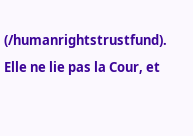(/humanrightstrustfund). Elle ne lie pas la Cour, et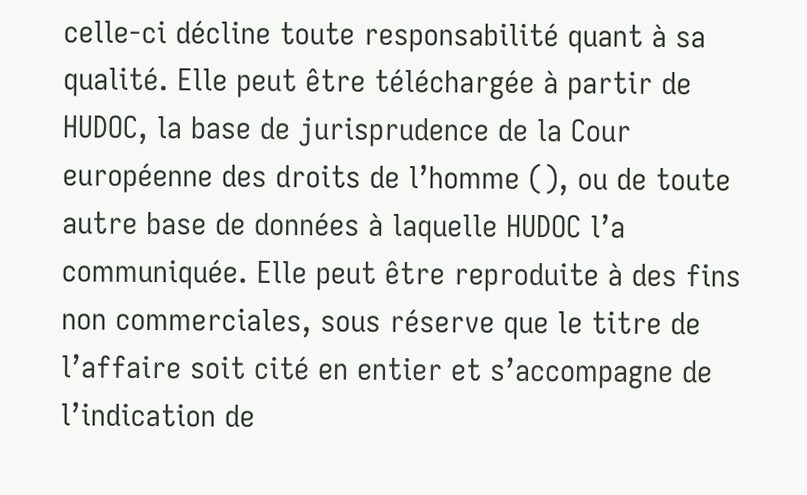celle-ci décline toute responsabilité quant à sa qualité. Elle peut être téléchargée à partir de HUDOC, la base de jurisprudence de la Cour européenne des droits de l’homme (), ou de toute autre base de données à laquelle HUDOC l’a communiquée. Elle peut être reproduite à des fins non commerciales, sous réserve que le titre de l’affaire soit cité en entier et s’accompagne de l’indication de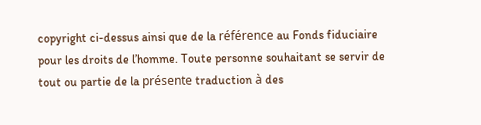copyright ci-dessus ainsi que de la référence au Fonds fiduciaire pour les droits de l’homme. Toute personne souhaitant se servir de tout ou partie de la présente traduction à des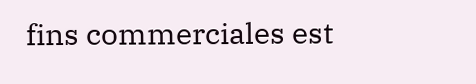fins commerciales est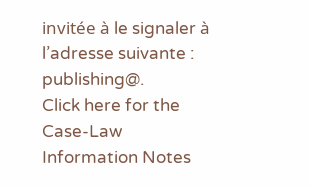invitée à le signaler à l’adresse suivante : publishing@.
Click here for the Case-Law Information Notes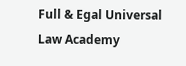Full & Egal Universal Law Academy